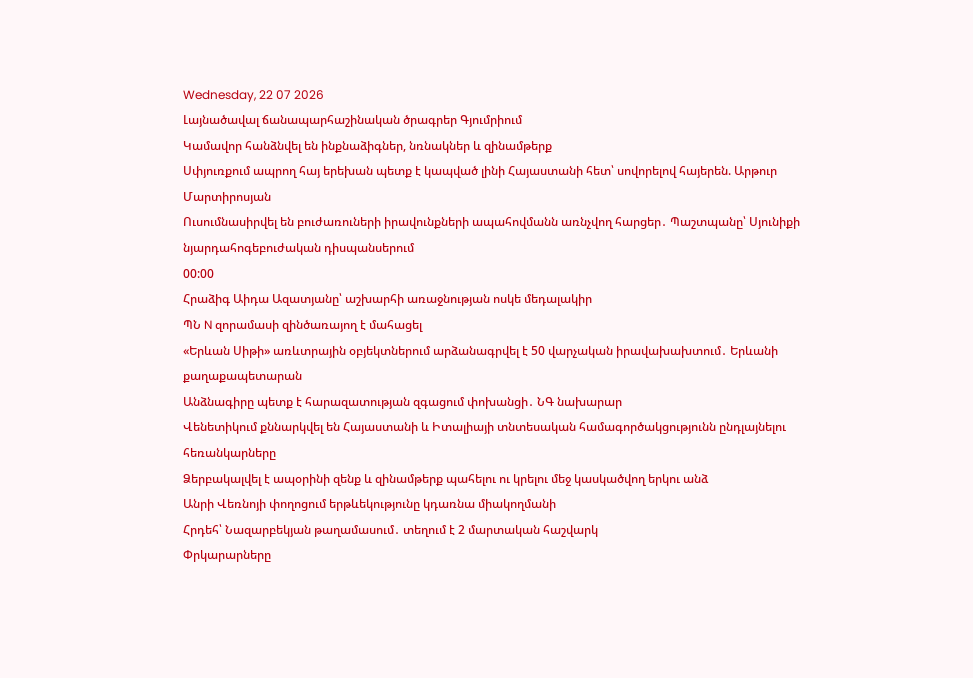Wednesday, 22 07 2026
Լայնածավալ ճանապարհաշինական ծրագրեր Գյումրիում
Կամավոր հանձնվել են ինքնաձիգներ, նռնակներ և զինամթերք
Սփյուռքում ապրող հայ երեխան պետք է կապված լինի Հայաստանի հետ՝ սովորելով հայերեն. Արթուր Մարտիրոսյան
Ուսումնասիրվել են բուժառուների իրավունքների ապահովմանն առնչվող հարցեր․ Պաշտպանը՝ Սյունիքի նյարդահոգեբուժական դիսպանսերում
00:00
Հրաձիգ Աիդա Ազատյանը՝ աշխարհի առաջնության ոսկե մեդալակիր
ՊՆ N զորամասի զինծառայող է մահացել
«Երևան Սիթի» առևտրային օբյեկտներում արձանագրվել է 50 վարչական իրավախախտում․ Երևանի քաղաքապետարան
Անձնագիրը պետք է հարազատության զգացում փոխանցի․ ՆԳ նախարար
Վենետիկում քննարկվել են Հայաստանի և Իտալիայի տնտեսական համագործակցությունն ընդլայնելու հեռանկարները
Ձերբակալվել է ապօրինի զենք և զինամթերք պահելու ու կրելու մեջ կասկածվող երկու անձ
Անրի Վեռնոյի փողոցում երթևեկությունը կդառնա միակողմանի
Հրդեհ՝ Նազարբեկյան թաղամասում․ տեղում է 2 մարտական հաշվարկ
Փրկարարները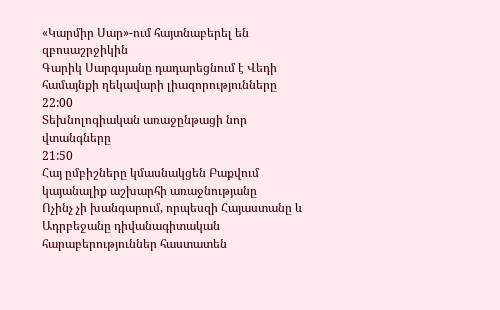«Կարմիր Սար»-ում հայտնաբերել են զբոսաշրջիկին
Գարիկ Սարգսյանը դադարեցնում է Վեդի համայնքի ղեկավարի լիազորությունները
22:00
Տեխնոլոգիական առաջընթացի նոր վտանգները
21:50
Հայ ըմբիշները կմասնակցեն Բաքվում կայանալիք աշխարհի առաջնությանը
Ոչինչ չի խանգարում, որպեսզի Հայաստանը և Ադրբեջանը դիվանագիտական հարաբերություններ հաստատեն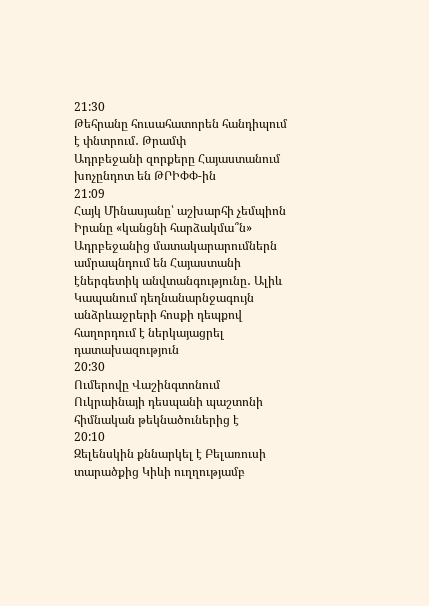21:30
Թեհրանը հուսահատորեն հանդիպում է փնտրում․ Թրամփ
Ադրբեջանի զորքերը Հայաստանում խոչընդոտ են ԹՐԻՓՓ-ին
21:09
Հայկ Մինասյանը՝ աշխարհի չեմպիոն
Իրանը «կանցնի հարձակմա՞ն»
Ադրբեջանից մատակարարումներն ամրապնդում են Հայաստանի էներգետիկ անվտանգությունը․ Ալիև
Կապանում դեղնանարնջագույն անձրևաջրերի հոսքի դեպքով հաղորդում է ներկայացրել դատախազություն
20:30
Ումերովը Վաշինգտոնում Ուկրաինայի դեսպանի պաշտոնի հիմնական թեկնածուներից է
20:10
Զելենսկին քննարկել է Բելառուսի տարածքից Կիևի ուղղությամբ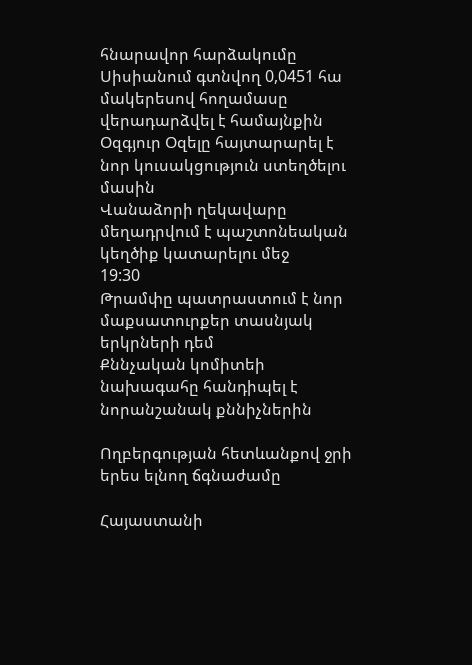հնարավոր հարձակումը
Սիսիանում գտնվող 0,0451 հա մակերեսով հողամասը վերադարձվել է համայնքին
Օզգյուր Օզելը հայտարարել է նոր կուսակցություն ստեղծելու մասին
Վանաձորի ղեկավարը մեղադրվում է պաշտոնեական կեղծիք կատարելու մեջ
19:30
Թրամփը պատրաստում է նոր մաքսատուրքեր տասնյակ երկրների դեմ
Քննչական կոմիտեի նախագահը հանդիպել է նորանշանակ քննիչներին

Ողբերգության հետևանքով ջրի երես ելնող ճգնաժամը

Հայաստանի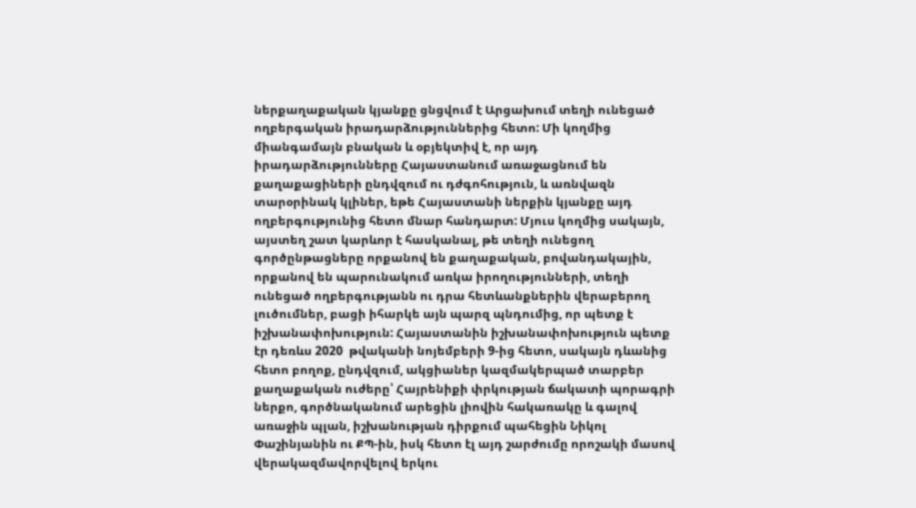ներքաղաքական կյանքը ցնցվում է Արցախում տեղի ունեցած ողբերգական իրադարձություններից հետո: Մի կողմից միանգամայն բնական և օբյեկտիվ է, որ այդ իրադարձությունները Հայաստանում առաջացնում են քաղաքացիների ընդվզում ու դժգոհություն, և առնվազն տարօրինակ կլիներ, եթե Հայաստանի ներքին կյանքը այդ ողբերգությունից հետո մնար հանդարտ: Մյուս կողմից սակայն, այստեղ շատ կարևոր է հասկանալ, թե տեղի ունեցող գործընթացները որքանով են քաղաքական, բովանդակային, որքանով են պարունակում առկա իրողությունների, տեղի ունեցած ողբերգությանն ու դրա հետևանքներին վերաբերող լուծումներ, բացի իհարկե այն պարզ պնդումից, որ պետք է իշխանափոխություն: Հայաստանին իշխանափոխություն պետք էր դեռևս 2020  թվականի նոյեմբերի 9-ից հետո, սակայն դևանից հետո բողոք, ընդվզում, ակցիաներ կազմակերպած տարբեր քաղաքական ուժերը՝ Հայրենիքի փրկության ճակատի պորագրի ներքո, գործնականում արեցին լիովին հակառակը և գալով առաջին պլան, իշխանության դիրքում պահեցին Նիկոլ Փաշինյանին ու ՔՊ-ին, իսկ հետո էլ այդ շարժումը որոշակի մասով վերակազմավորվելով երկու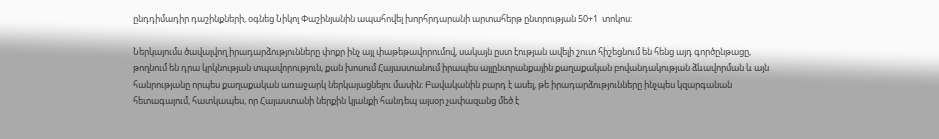ընդդիմադիր դաշինքների, օգնեց Նիկոլ Փաշինյանին ապահովել խորհրդարանի արտահերթ ընտրության 50+1  տոկոս:

Ներկայումս ծավալվող իրադարձությունները փոքր ինչ այլ փաթեթավորումով, սակայն ըստ էության ավելի շուտ հիշեցնում են հենց այդ գործընթացը, թողնում են դրա կրկնության տպավորություն, քան խոսում Հայաստանում իրապես այլընտրանքային քաղաքական բովանդակության ձևավորման և այն հանրությանը որպես քաղաքական առաջարկ ներկայացնելու մասին: Բավականին բարդ է ասել, թե իրադարձությունները ինչպես կզարգանան հետագայում, հատկապես, որ Հայաստանի ներքին կյանքի հանդեպ այսօր չափազանց մեծ է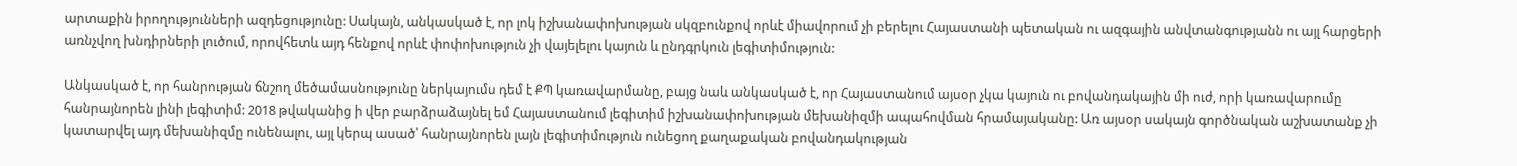արտաքին իրողությունների ազդեցությունը: Սակայն, անկասկած է, որ լոկ իշխանափոխության սկզբունքով որևէ միավորում չի բերելու Հայաստանի պետական ու ազգային անվտանգությանն ու այլ հարցերի առնչվող խնդիրների լուծում, որովհետև այդ հենքով որևէ փոփոխություն չի վայելելու կայուն և ընդգրկուն լեգիտիմություն:

Անկասկած է, որ հանրության ճնշող մեծամասնությունը ներկայումս դեմ է ՔՊ կառավարմանը, բայց նաև անկասկած է, որ Հայաստանում այսօր չկա կայուն ու բովանդակային մի ուժ, որի կառավարումը հանրայնորեն լինի լեգիտիմ: 2018 թվականից ի վեր բարձրաձայնել եմ Հայաստանում լեգիտիմ իշխանափոխության մեխանիզմի ապահովման հրամայականը: Առ այսօր սակայն գործնական աշխատանք չի կատարվել այդ մեխանիզմը ունենալու, այլ կերպ ասած՝ հանրայնորեն լայն լեգիտիմություն ունեցող քաղաքական բովանդակության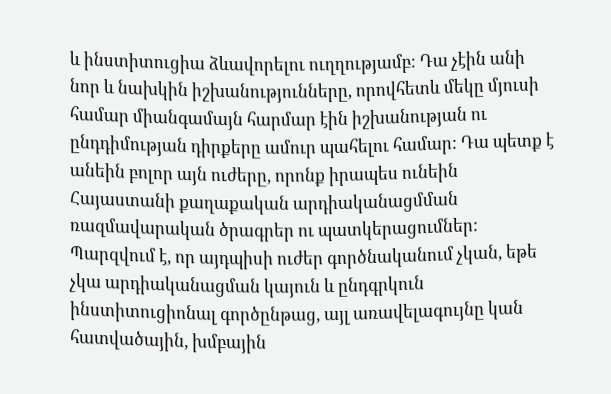և ինստիտուցիա ձևավորելու ուղղությամբ: Դա չէին անի նոր և նախկին իշխանությունները, որովհետև մեկը մյուսի համար միանգամայն հարմար էին իշխանության ու ընդդիմության դիրքերը ամուր պահելու համար: Դա պետք է անեին բոլոր այն ուժերը, որոնք իրապես ունեին Հայաստանի քաղաքական արդիականացմման ռազմավարական ծրագրեր ու պատկերացումներ: Պարզվում է, որ այդպիսի ուժեր գործնականում չկան, եթե չկա արդիականացման կայուն և ընդգրկուն ինստիտուցիոնալ գործընթաց, այլ առավելագույնը կան հատվածային, խմբային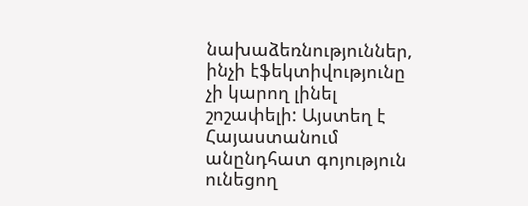նախաձեռնություններ, ինչի էֆեկտիվությունը չի կարող լինել շոշափելի: Այստեղ է Հայաստանում անընդհատ գոյություն ունեցող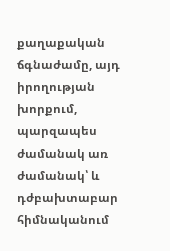քաղաքական ճգնաժամը, այդ իրողության խորքում, պարզապես ժամանակ առ ժամանակ՝ և դժբախտաբար հիմնականում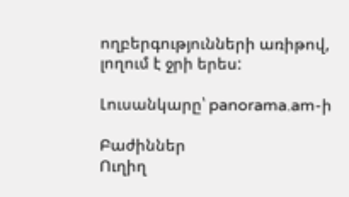ողբերգությունների առիթով, լողում է ջրի երես:

Լուսանկարը՝ panorama.am-ի

Բաժիններ
Ուղիղ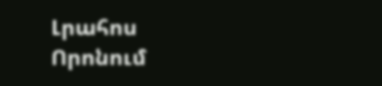Լրահոս
Որոնում